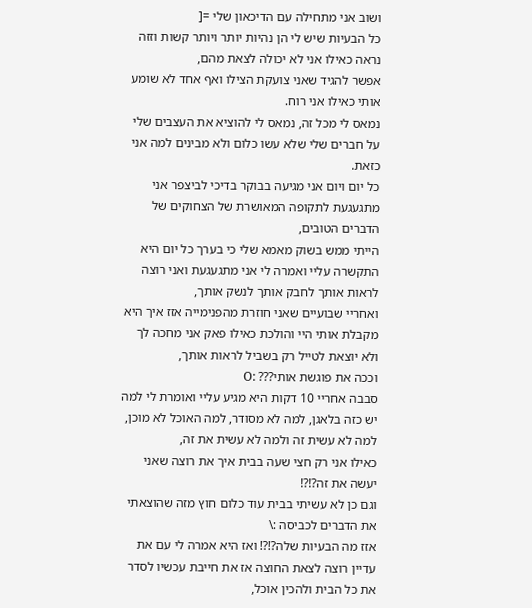ושוב אני מתחילה עם הדיכאון שלי =[
כל הבעיות שיש לי הן נהיות יותר ויותר קשות וזזה נראה כאילו אני לא יכולה לצאת מהם,
אפשר להגיד שאני צועקת הצילו ואף אחד לא שומע אותי כאילו אני רוח.
נמאס לי מכל זה, נמאס לי להוציא את העצבים שלי על חברים שלי שלא עשו כלום ולא מבינים למה אני כזאת.
כל יום ויום אני מגיעה בבוקר בדיכי לביצפר אני מתגעגעת לתקופה המאושרת של הצחוקים של הדברים הטובים,
הייתי ממש בשוק מאמא שלי כי בערך כל יום היא התקשרה עליי ואמרה לי אני מתגעגעת ואני רוצה לראות אותך לחבק אותך לנשק אותך,
ואחריי שבועיים שאני חוזרת מהפנימייה אזז איך היא מקבלת אותי היי והולכת כאילו פאק אני מחכה לך ולא יוצאת לטייל רק בשביל לראות אותך,
וככה את פוגשת אותי??? :O
סבבה אחריי 10 דקות היא מגיע עליי ואומרת לי למה יש כזה בלאגן, למה לא מסודר, למה האוכל לא מוכן, למה לא עשית זה ולמה לא עשית את זה,
כאילו אני רק חצי שעה בבית איך את רוצה שאני יעשה את זה?!?!
וגם כן לא עשיתי בבית עוד כלום חוץ מזה שהוצאתי את הדברים לכביסה :\
אזז מה הבעיות שלה?!?! ואז היא אמרה לי עם את עדיין רוצה לצאת החוצה אז את חייבת עכשיו לסדר את כל הבית ולהכין אוכל,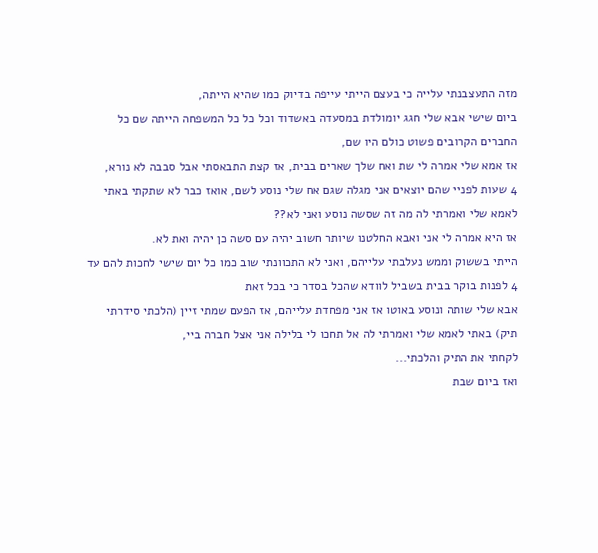מזה התעצבנתי עלייה כי בעצם הייתי עייפה בדיוק כמו שהיא הייתה,
ביום שישי אבא שלי חגג יומולדת במסעדה באשדוד וכל כל כל המשפחה הייתה שם כל החברים הקרובים פשוט כולם היו שם,
אז אמא שלי אמרה לי שת ואח שלך שארים בבית, אז קצת התבאסתי אבל סבבה לא נורא,
4 שעות לפניי שהם יוצאים אני מגלה שגם אח שלי נוסע לשם, אואז כבר לא שתקתי באתי לאמא שלי ואמרתי לה מה זה שסשה נוסע ואני לא??
אז היא אמרה לי אני ואבא החלטנו שיותר חשוב יהיה עם סשה כן יהיה ואת לא.
הייתי בששוק וממש נעלבתי עלייהם, ואני לא התכוונתי שוב כמו כל יום שישי לחכות להם עד 4 לפנות בוקר בבית בשביל לוודא שהכל בסדר כי בכל זאת
אבא שלי שותה ונוסע באוטו אז אני מפחדת עלייהם, אז הפעם שמתי זיין (הלכתי סידרתי תיק) באתי לאמא שלי ואמרתי לה אל תחכו לי בלילה אני אצל חברה ביי,
לקחתי את התיק והלכתי...
ואז ביום שבת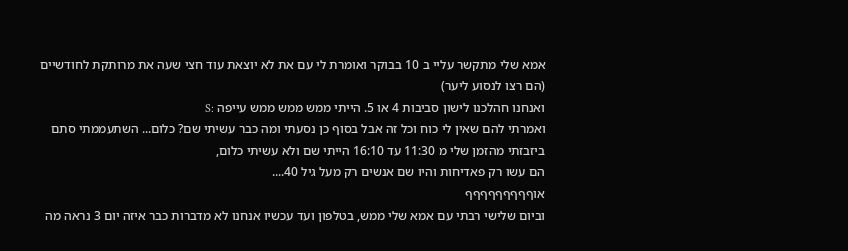אמא שלי מתקשר עליי ב 10 בבוקר ואומרת לי עם את לא יוצאת עוד חצי שעה את מרותקת לחודשיים (הם רצו לנסוע ליער)
ואנחנו חהלכנו לישון סביבות 4 או 5. הייתי ממש ממש ממש עייפה :S
ואמרתי להם שאין לי כוח וכל זה אבל בסוף כן נסעתי ומה כבר עשיתי שם? כלום... השתעממתי סתם ביזבזתי מהזמן שלי מ 11:30 עד 16:10 הייתי שם ולא עשיתי כלום,
הם עשו רק פאדיחות והיו שם אנשים רק מעל גיל 40....
אוףףףףףףףףף
וביום שלישי רבתי עם אמא שלי ממש, בטלפון ועד עכשיו אנחנו לא מדברות כבר איזה יום 3 נראה מה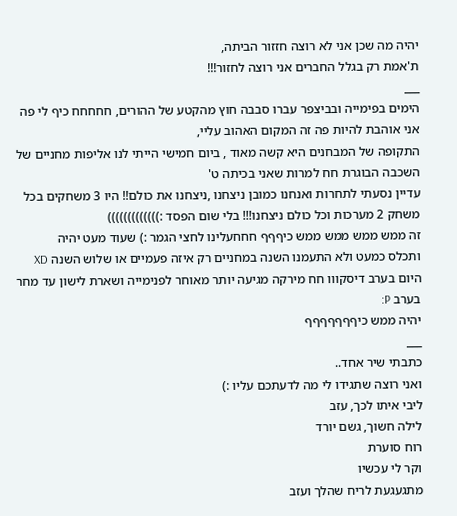יהיה מה שכן אני לא רוצה חזזור הביתה,
ת'אמת רק בגלל החברים אני רוצה לחזור!!!
___
הימים בפימייה ובביצפר עברו סבבה חוץ מהקטע של ההורים, חחחחח כיף לי פה אני אוהבת להיות פה זה המקום האהוב עליי,
התקופה של המבחנים היא קשה מאוד , ביום חמישי הייתי לנו אליפות מחניים של השכבה הבוגרת חח למרות שאני בכיתה ט'
עדיין נסעתי לתחרות ואנחנו כמובן ניצחנו ,ניצחנו את כולם!! היו 3 משחקים בכל משחק 2 מערכות וכל כולם ניצחנו!!! בלי שום הפסד :)))))))))))))
זה ממש ממש ממש ממש כיףףף חחחעלינו לחצי הגמר :) שעוד מעט יהיה
ותכלס כמעט ולא התעמנו השנה במחניים רק איזה פעמיים או שלוש השנה XD
היום בערב דיסקווו חח מירקה מגיעה יותר מאוחר לפנימייה ושארת לישון עד מחר בערב P:
יהיה ממש כיףףףףףףף
___
כתבתי שיר אחד..
ואני רוצה שתגידו לי מה לדעתכם עליו :)
ליבי איתו לכך, עזב
לילה חשוך, גשם יורד
רוח סוערת
וקר לי עכשיו
מתגעגעת לריח שהלך ועזב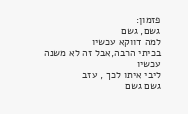פזמון:
גשם, גשם
למה דווקא עכשיו
בכיתי הרבה,אבל זה לא משנה עכשיו
ליבי איתו לכך , עזב
גשם גשם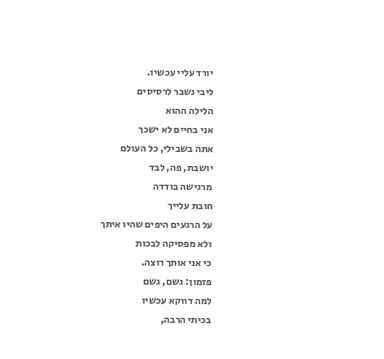יורד עליי עכשיו.
ליבי נשבר לרסיסים
הלילה ההוא
אני בחיים לא ישכך
אתה בשבילי, כל העולם
יושבת, פה, לבד
מרגישה בודדה
חובת עלייך
על הרגעים היפים שהיו איתך
ולא מפסיקה לבכות
כי אני אותך רוצה.
פזמון: גשם, גשם
למה דווקא עכשיו
בכיתי הרבה,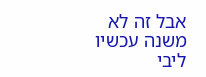אבל זה לא משנה עכשיו
ליבי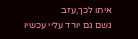איתו לכך,עזב
גשם גם יורד עליי עכשיו